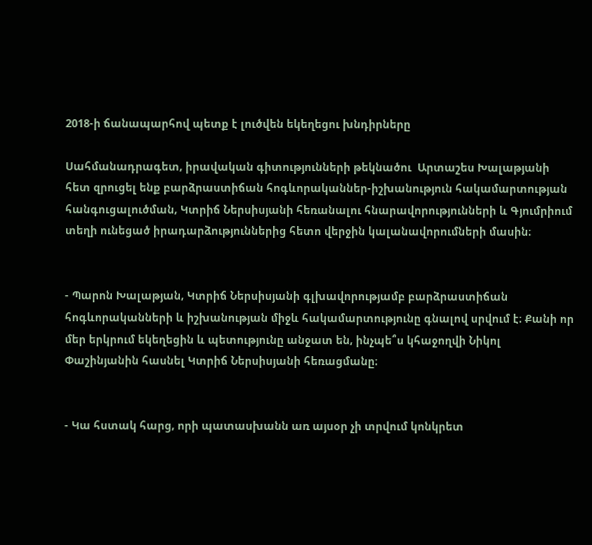2018-ի ճանապարհով պետք է լուծվեն եկեղեցու խնդիրները

Սահմանադրագետ, իրավական գիտությունների թեկնածու  Արտաշես Խալաթյանի հետ զրուցել ենք բարձրաստիճան հոգևորականներ-իշխանություն հակամարտության հանգուցալուծման, Կտրիճ Ներսիսյանի հեռանալու հնարավորությունների և Գյումրիում տեղի ունեցած իրադարձություններից հետո վերջին կալանավորումների մասին։


- Պարոն Խալաթյան, Կտրիճ Ներսիսյանի գլխավորությամբ բարձրաստիճան հոգևորականների և իշխանության միջև հակամարտությունը գնալով սրվում է։ Քանի որ մեր երկրում եկեղեցին և պետությունը անջատ են, ինչպե՞ս կհաջողվի Նիկոլ Փաշինյանին հասնել Կտրիճ Ներսիսյանի հեռացմանը։


- Կա հստակ հարց, որի պատասխանն առ այսօր չի տրվում կոնկրետ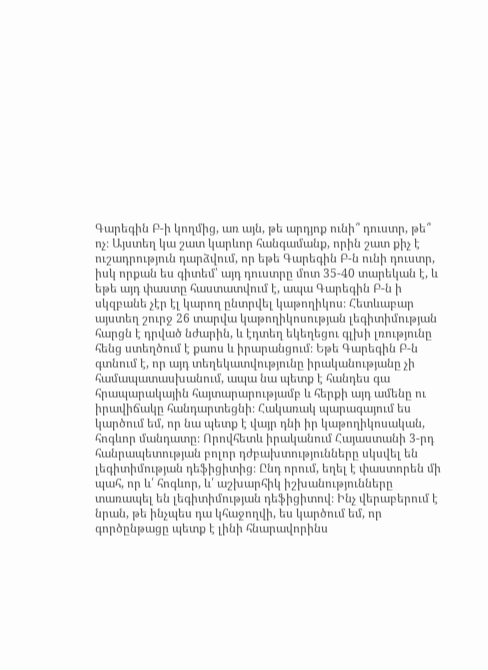Գարեգին Բ-ի կողմից, առ այն, թե արդյոք ունի՞ դուստր, թե՞ ոչ։ Այստեղ կա շատ կարևոր հանգամանք, որին շատ քիչ է ուշադրություն դարձվում, որ եթե Գարեգին Բ-ն ունի դուստր, իսկ որքան ես գիտեմ՝ այդ դուստրը մոտ 35-40 տարեկան է, և եթե այդ փաստը հաստատվում է, ապա Գարեգին Բ-ն ի սկզբանե չէր էլ կարող ընտրվել կաթողիկոս։ Հետևաբար այստեղ շուրջ 26 տարվա կաթողիկոսության լեգիտիմության հարցն է դրված նժարին, և էդտեղ եկեղեցու գլխի լռությունը հենց ստեղծում է քաոս և իրարանցում։ Եթե Գարեգին Բ-ն գտնում է, որ այդ տեղեկատվությունը իրականությանը չի համապատասխանում, ապա նա պետք է հանդես գա հրապարակային հայտարարությամբ և հերքի այդ ամենը ու իրավիճակը հանդարտեցնի։ Հակառակ պարագայում ես կարծում եմ, որ նա պետք է վայր դնի իր կաթողիկոսական, հոգևոր մանդատը։ Որովհետև իրականում Հայաստանի 3-րդ հանրապետության բոլոր դժբախտությունները սկսվել են լեգիտիմության դեֆիցիտից։ Ընդ որում, եղել է փաստորեն մի պահ, որ և՛ հոգևոր, և՛ աշխարհիկ իշխանությունները տառապել են լեգիտիմության դեֆիցիտով։ Ինչ վերաբերում է նրան, թե ինչպես դա կհաջողվի, ես կարծում եմ, որ գործընթացը պետք է լինի հնարավորինս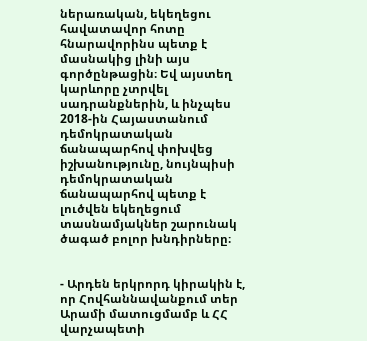ներառական, եկեղեցու հավատավոր հոտը հնարավորինս պետք է մասնակից լինի այս գործընթացին։ Եվ այստեղ կարևորը չտրվել սադրանքներին, և ինչպես 2018-ին Հայաստանում դեմոկրատական ճանապարհով փոխվեց իշխանությունը, նույնպիսի դեմոկրատական ճանապարհով պետք է լուծվեն եկեղեցում տասնամյակներ շարունակ ծագած բոլոր խնդիրները։


- Արդեն երկրորդ կիրակին է, որ Հովհաննավանքում տեր Արամի մատուցմամբ և ՀՀ վարչապետի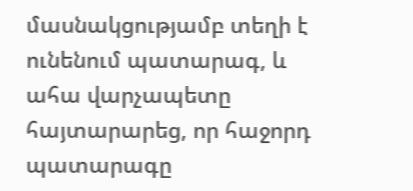մասնակցությամբ տեղի է ունենում պատարագ, և ահա վարչապետը հայտարարեց, որ հաջորդ պատարագը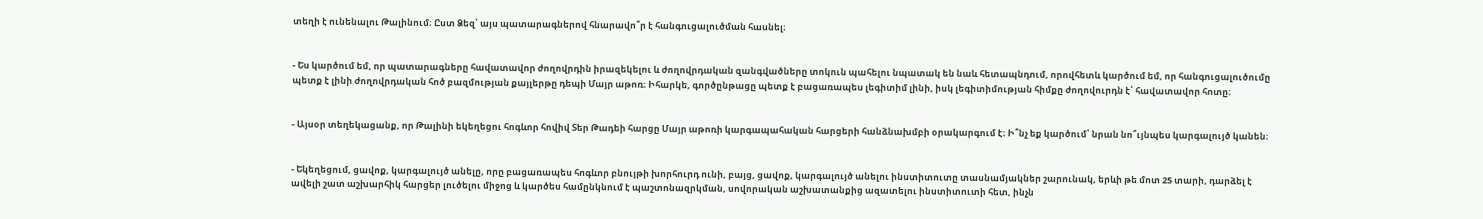տեղի է ունենալու Թալինում։ Ըստ Ձեզ՝ այս պատարագներով հնարավո՞ր է հանգուցալուծման հասնել։


- Ես կարծում եմ, որ պատարագները հավատավոր ժողովրդին իրազեկելու և ժողովրդական զանգվածները տոկուն պահելու նպատակ են նաև հետապնդում, որովհետև կարծում եմ, որ հանգուցալուծումը պետք է լինի ժողովրդական հոծ բազմության քայլերթը դեպի Մայր աթոռ։ Իհարկե, գործընթացը պետք է բացառապես լեգիտիմ լինի, իսկ լեգիտիմության հիմքը ժողովուրդն է՝ հավատավոր հոտը։


- Այսօր տեղեկացանք, որ Թալինի եկեղեցու հոգևոր հովիվ Տեր Թադեի հարցը Մայր աթոռի կարգապահական հարցերի հանձնախմբի օրակարգում է։ Ի՞նչ եք կարծում՝ նրան նո՞ւյնպես կարգալույծ կանեն։


- Եկեղեցում, ցավոք, կարգալույծ անելը, որը բացառապես հոգևոր բնույթի խորհուրդ ունի, բայց, ցավոք, կարգալույծ անելու ինստիտուտը տասնամյակներ շարունակ, երևի թե մոտ 25 տարի, դարձել է ավելի շատ աշխարհիկ հարցեր լուծելու միջոց և կարծես համընկնում է պաշտոնազրկման, սովորական աշխատանքից ազատելու ինստիտուտի հետ, ինչն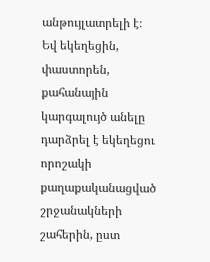անթույլատրելի է։ Եվ եկեղեցին, փաստորեն, քահանային կարգալույծ անելը դարձրել է եկեղեցու  որոշակի քաղաքականացված շրջանակների շահերին, ըստ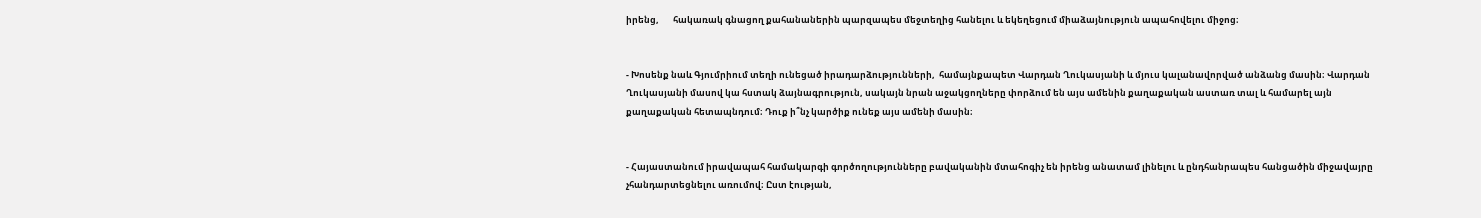իրենց,       հակառակ գնացող քահանաներին պարզապես մեջտեղից հանելու և եկեղեցում միաձայնություն ապահովելու միջոց։


- Խոսենք նաև Գյումրիում տեղի ունեցած իրադարձությունների,  համայնքապետ Վարդան Ղուկասյանի և մյուս կալանավորված անձանց մասին։ Վարդան Ղուկասյանի մասով կա հստակ ձայնագրություն, սակայն նրան աջակցողները փորձում են այս ամենին քաղաքական աստառ տալ և համարել այն քաղաքական հետապնդում։ Դուք ի՞նչ կարծիք ունեք այս ամենի մասին։


- Հայաստանում իրավապահ համակարգի գործողությունները բավականին մտահոգիչ են իրենց անատամ լինելու և ընդհանրապես հանցածին միջավայրը չհանդարտեցնելու առումով։ Ըստ էության,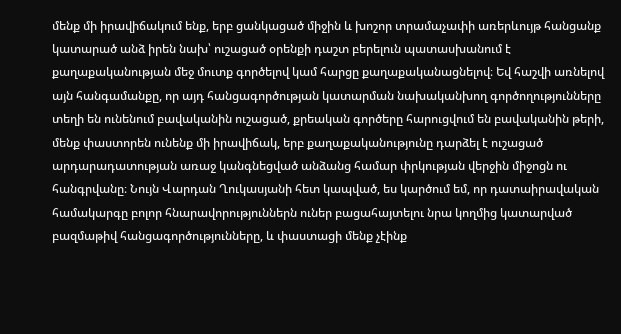մենք մի իրավիճակում ենք, երբ ցանկացած միջին և խոշոր տրամաչափի առերևույթ հանցանք կատարած անձ իրեն նախ՝ ուշացած օրենքի դաշտ բերելուն պատասխանում է քաղաքականության մեջ մուտք գործելով կամ հարցը քաղաքականացնելով։ Եվ հաշվի առնելով այն հանգամանքը, որ այդ հանցագործության կատարման նախականխող գործողությունները տեղի են ունենում բավականին ուշացած, քրեական գործերը հարուցվում են բավականին թերի, մենք փաստորեն ունենք մի իրավիճակ, երբ քաղաքականությունը դարձել է ուշացած արդարադատության առաջ կանգնեցված անձանց համար փրկության վերջին միջոցն ու հանգրվանը։ Նույն Վարդան Ղուկասյանի հետ կապված, ես կարծում եմ, որ դատաիրավական համակարգը բոլոր հնարավորություններն ուներ բացահայտելու նրա կողմից կատարված բազմաթիվ հանցագործությունները, և փաստացի մենք չէինք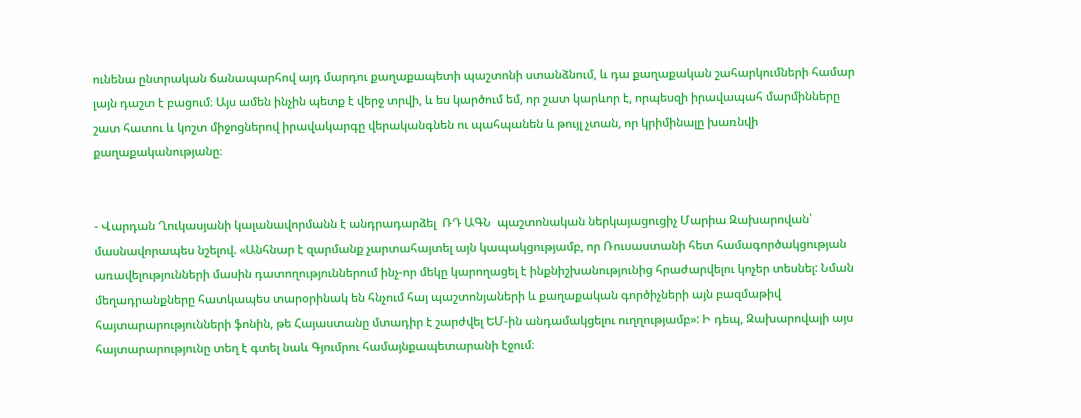ունենա ընտրական ճանապարհով այդ մարդու քաղաքապետի պաշտոնի ստանձնում, և դա քաղաքական շահարկումների համար լայն դաշտ է բացում։ Այս ամեն ինչին պետք է վերջ տրվի, և ես կարծում եմ, որ շատ կարևոր է, որպեսզի իրավապահ մարմինները շատ հատու և կոշտ միջոցներով իրավակարգը վերականգնեն ու պահպանեն և թույլ չտան, որ կրիմինալը խառնվի քաղաքականությանը։


- Վարդան Ղուկասյանի կալանավորմանն է անդրադարձել  ՌԴ ԱԳՆ  պաշտոնական ներկայացուցիչ Մարիա Զախարովան՝ մասնավորապես նշելով. «Անհնար է զարմանք չարտահայտել այն կապակցությամբ, որ Ռուսաստանի հետ համագործակցության առավելությունների մասին դատողություններում ինչ-որ մեկը կարողացել է ինքնիշխանությունից հրաժարվելու կոչեր տեսնել: Նման մեղադրանքները հատկապես տարօրինակ են հնչում հայ պաշտոնյաների և քաղաքական գործիչների այն բազմաթիվ հայտարարությունների ֆոնին, թե Հայաստանը մտադիր է շարժվել ԵՄ-ին անդամակցելու ուղղությամբ»: Ի դեպ, Զախարովայի այս հայտարարությունը տեղ է գտել նաև Գյումրու համայնքապետարանի էջում։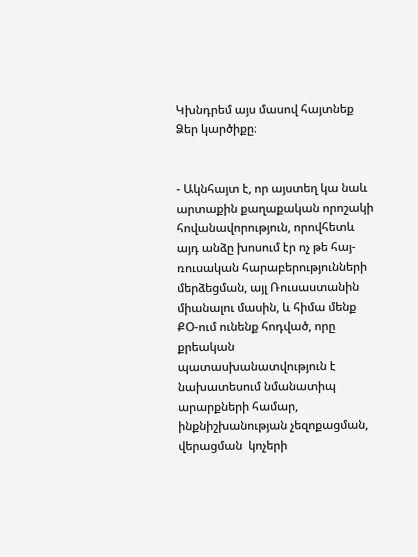Կխնդրեմ այս մասով հայտնեք Ձեր կարծիքը։


- Ակնհայտ է, որ այստեղ կա նաև արտաքին քաղաքական որոշակի հովանավորություն, որովհետև այդ անձը խոսում էր ոչ թե հայ-ռուսական հարաբերությունների մերձեցման, այլ Ռուսաստանին միանալու մասին, և հիմա մենք ՔՕ-ում ունենք հոդված, որը քրեական պատասխանատվություն է նախատեսում նմանատիպ արարքների համար, ինքնիշխանության չեզոքացման, վերացման  կոչերի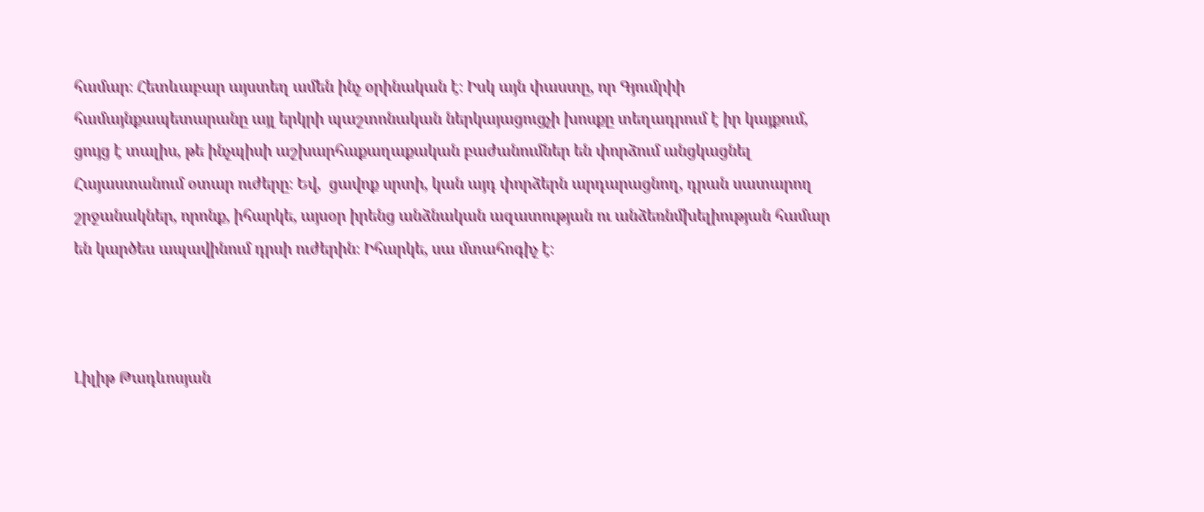համար։ Հետևաբար այստեղ ամեն ինչ օրինական է։ Իսկ այն փաստը, որ Գյումրիի համայնքապետարանը այլ երկրի պաշտոնական ներկայացուցչի խոսքը տեղադրում է իր կայքում, ցույց է տալիս, թե ինչպիսի աշխարհաքաղաքական բաժանումներ են փորձում անցկացնել Հայաստանում օտար ուժերը։ Եվ,  ցավոք սրտի, կան այդ փորձերն արդարացնող, դրան սատարող շրջանակներ, որոնք, իհարկե, այսօր իրենց անձնական ազատության ու անձեռնմխելիության համար են կարծես ապավինում դրսի ուժերին։ Իհարկե, սա մտահոգիչ է։



Լիլիթ Թադևոսյան